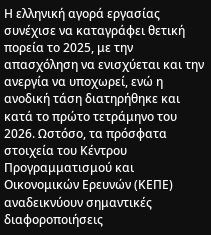Η ελληνική αγορά εργασίας συνέχισε να καταγράφει θετική πορεία το 2025, με την απασχόληση να ενισχύεται και την ανεργία να υποχωρεί, ενώ η ανοδική τάση διατηρήθηκε και κατά το πρώτο τετράμηνο του 2026. Ωστόσο, τα πρόσφατα στοιχεία του Κέντρου Προγραμματισμού και Οικονομικών Ερευνών (ΚΕΠΕ) αναδεικνύουν σημαντικές διαφοροποιήσεις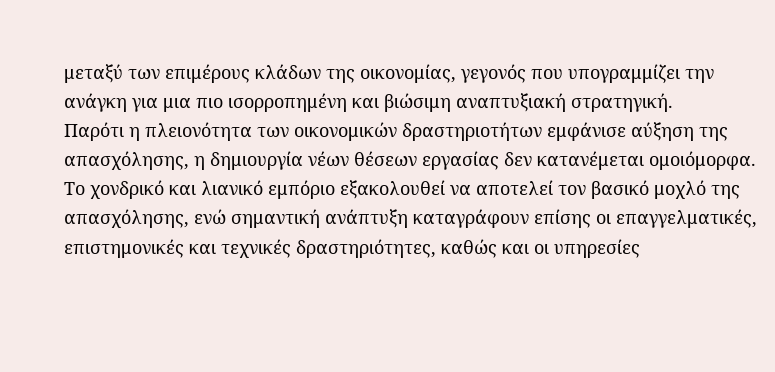μεταξύ των επιμέρους κλάδων της οικονομίας, γεγονός που υπογραμμίζει την ανάγκη για μια πιο ισορροπημένη και βιώσιμη αναπτυξιακή στρατηγική.
Παρότι η πλειονότητα των οικονομικών δραστηριοτήτων εμφάνισε αύξηση της απασχόλησης, η δημιουργία νέων θέσεων εργασίας δεν κατανέμεται ομοιόμορφα. Το χονδρικό και λιανικό εμπόριο εξακολουθεί να αποτελεί τον βασικό μοχλό της απασχόλησης, ενώ σημαντική ανάπτυξη καταγράφουν επίσης οι επαγγελματικές, επιστημονικές και τεχνικές δραστηριότητες, καθώς και οι υπηρεσίες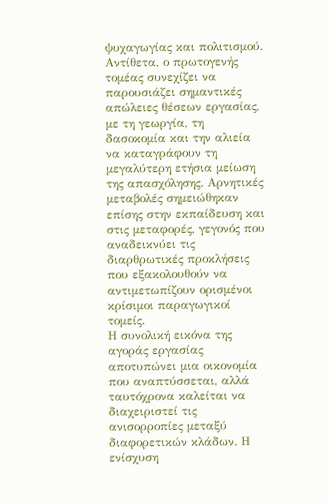ψυχαγωγίας και πολιτισμού.
Αντίθετα, ο πρωτογενής τομέας συνεχίζει να παρουσιάζει σημαντικές απώλειες θέσεων εργασίας, με τη γεωργία, τη δασοκομία και την αλιεία να καταγράφουν τη μεγαλύτερη ετήσια μείωση της απασχόλησης. Αρνητικές μεταβολές σημειώθηκαν επίσης στην εκπαίδευση και στις μεταφορές, γεγονός που αναδεικνύει τις διαρθρωτικές προκλήσεις που εξακολουθούν να αντιμετωπίζουν ορισμένοι κρίσιμοι παραγωγικοί τομείς.
Η συνολική εικόνα της αγοράς εργασίας αποτυπώνει μια οικονομία που αναπτύσσεται, αλλά ταυτόχρονα καλείται να διαχειριστεί τις ανισορροπίες μεταξύ διαφορετικών κλάδων. Η ενίσχυση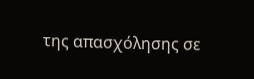της απασχόλησης σε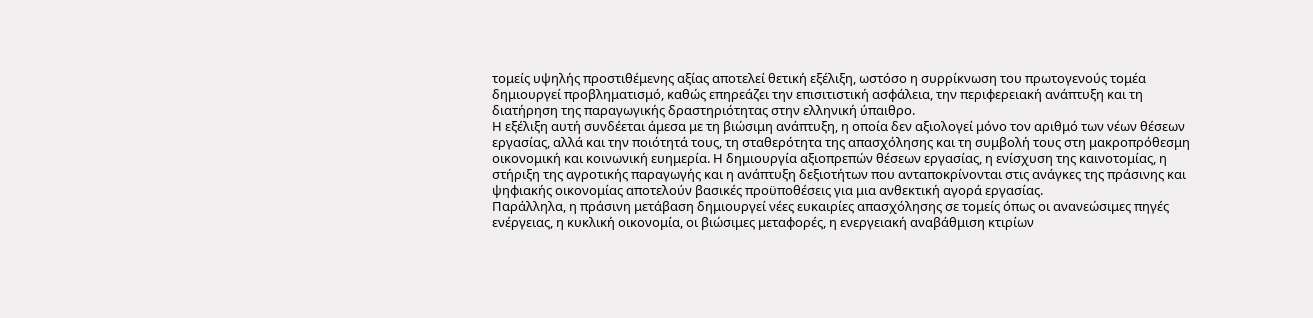τομείς υψηλής προστιθέμενης αξίας αποτελεί θετική εξέλιξη, ωστόσο η συρρίκνωση του πρωτογενούς τομέα δημιουργεί προβληματισμό, καθώς επηρεάζει την επισιτιστική ασφάλεια, την περιφερειακή ανάπτυξη και τη διατήρηση της παραγωγικής δραστηριότητας στην ελληνική ύπαιθρο.
Η εξέλιξη αυτή συνδέεται άμεσα με τη βιώσιμη ανάπτυξη, η οποία δεν αξιολογεί μόνο τον αριθμό των νέων θέσεων εργασίας, αλλά και την ποιότητά τους, τη σταθερότητα της απασχόλησης και τη συμβολή τους στη μακροπρόθεσμη οικονομική και κοινωνική ευημερία. Η δημιουργία αξιοπρεπών θέσεων εργασίας, η ενίσχυση της καινοτομίας, η στήριξη της αγροτικής παραγωγής και η ανάπτυξη δεξιοτήτων που ανταποκρίνονται στις ανάγκες της πράσινης και ψηφιακής οικονομίας αποτελούν βασικές προϋποθέσεις για μια ανθεκτική αγορά εργασίας.
Παράλληλα, η πράσινη μετάβαση δημιουργεί νέες ευκαιρίες απασχόλησης σε τομείς όπως οι ανανεώσιμες πηγές ενέργειας, η κυκλική οικονομία, οι βιώσιμες μεταφορές, η ενεργειακή αναβάθμιση κτιρίων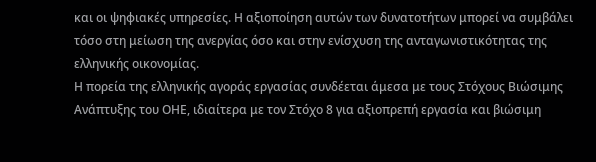και οι ψηφιακές υπηρεσίες. Η αξιοποίηση αυτών των δυνατοτήτων μπορεί να συμβάλει τόσο στη μείωση της ανεργίας όσο και στην ενίσχυση της ανταγωνιστικότητας της ελληνικής οικονομίας.
Η πορεία της ελληνικής αγοράς εργασίας συνδέεται άμεσα με τους Στόχους Βιώσιμης Ανάπτυξης του ΟΗΕ, ιδιαίτερα με τον Στόχο 8 για αξιοπρεπή εργασία και βιώσιμη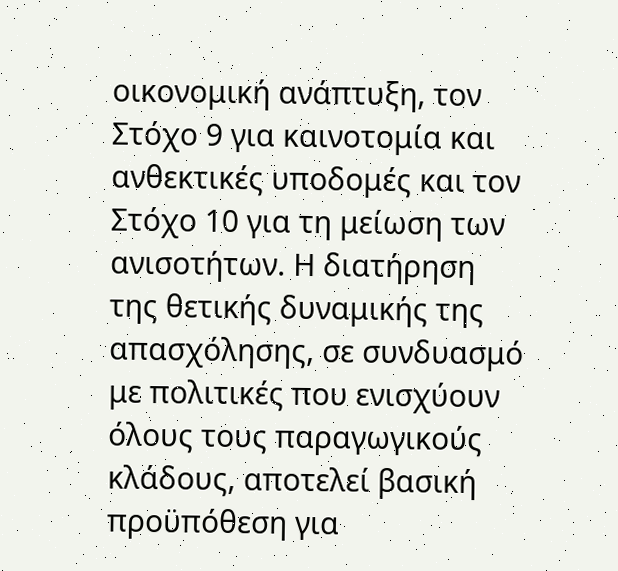οικονομική ανάπτυξη, τον Στόχο 9 για καινοτομία και ανθεκτικές υποδομές και τον Στόχο 10 για τη μείωση των ανισοτήτων. Η διατήρηση της θετικής δυναμικής της απασχόλησης, σε συνδυασμό με πολιτικές που ενισχύουν όλους τους παραγωγικούς κλάδους, αποτελεί βασική προϋπόθεση για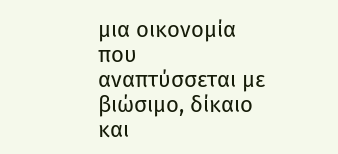μια οικονομία που αναπτύσσεται με βιώσιμο, δίκαιο και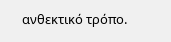ανθεκτικό τρόπο.